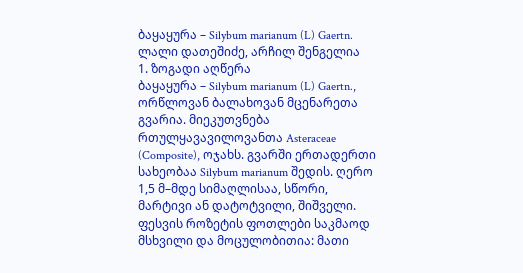ბაყაყურა – Silybum marianum (L) Gaertn.
ლალი დათეშიძე, არჩილ შენგელია
1. ზოგადი აღწერა
ბაყაყურა – Silybum marianum (L) Gaertn., ორწლოვან ბალახოვან მცენარეთა გვარია. მიეკუთვნება რთულყავავილოვანთა Asteraceae (Composite), ოჯახს. გვარში ერთადერთი სახეობაა Silybum marianum შედის. ღერო 1,5 მ–მდე სიმაღლისაა, სწორი, მარტივი ან დატოტვილი, შიშველი. ფესვის როზეტის ფოთლები საკმაოდ მსხვილი და მოცულობითია: მათი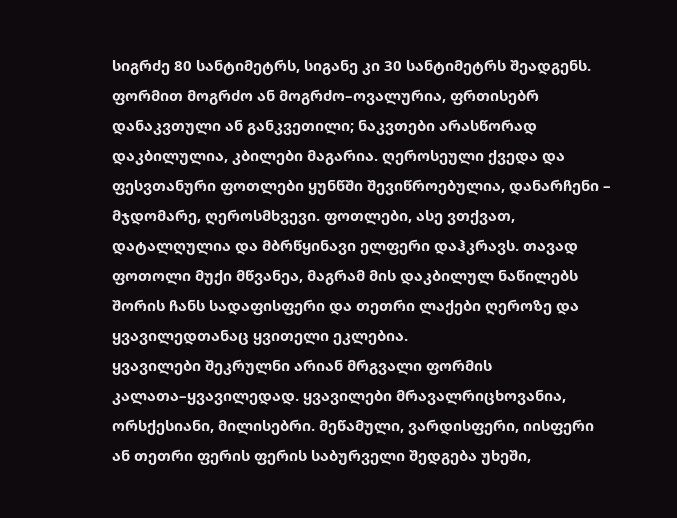სიგრძე 80 სანტიმეტრს, სიგანე კი 30 სანტიმეტრს შეადგენს. ფორმით მოგრძო ან მოგრძო–ოვალურია, ფრთისებრ დანაკვთული ან განკვეთილი; ნაკვთები არასწორად დაკბილულია, კბილები მაგარია. ღეროსეული ქვედა და ფესვთანური ფოთლები ყუნწში შევიწროებულია, დანარჩენი – მჯდომარე, ღეროსმხვევი. ფოთლები, ასე ვთქვათ, დატალღულია და მბრწყინავი ელფერი დაჰკრავს. თავად ფოთოლი მუქი მწვანეა, მაგრამ მის დაკბილულ ნაწილებს შორის ჩანს სადაფისფერი და თეთრი ლაქები ღეროზე და ყვავილედთანაც ყვითელი ეკლებია.
ყვავილები შეკრულნი არიან მრგვალი ფორმის კალათა–ყვავილედად. ყვავილები მრავალრიცხოვანია, ორსქესიანი, მილისებრი. მეწამული, ვარდისფერი, იისფერი ან თეთრი ფერის ფერის საბურველი შედგება უხეში,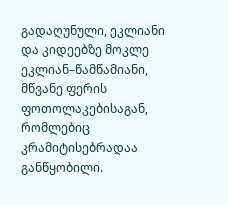გადაღუნული, ეკლიანი და კიდეებზე მოკლე ეკლიან–წამწამიანი, მწვანე ფერის ფოთოლაკებისაგან, რომლებიც კრამიტისებრადაა განწყობილი.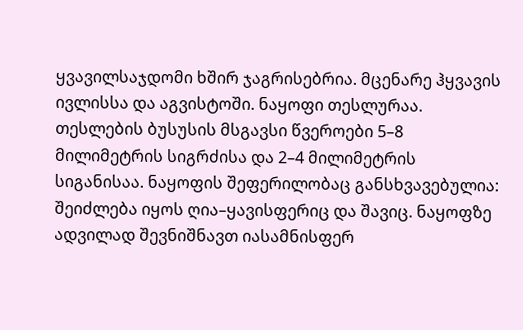ყვავილსაჯდომი ხშირ ჯაგრისებრია. მცენარე ჰყვავის ივლისსა და აგვისტოში. ნაყოფი თესლურაა. თესლების ბუსუსის მსგავსი წვეროები 5–8 მილიმეტრის სიგრძისა და 2–4 მილიმეტრის სიგანისაა. ნაყოფის შეფერილობაც განსხვავებულია: შეიძლება იყოს ღია–ყავისფერიც და შავიც. ნაყოფზე ადვილად შევნიშნავთ იასამნისფერ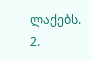ლაქებს.
2.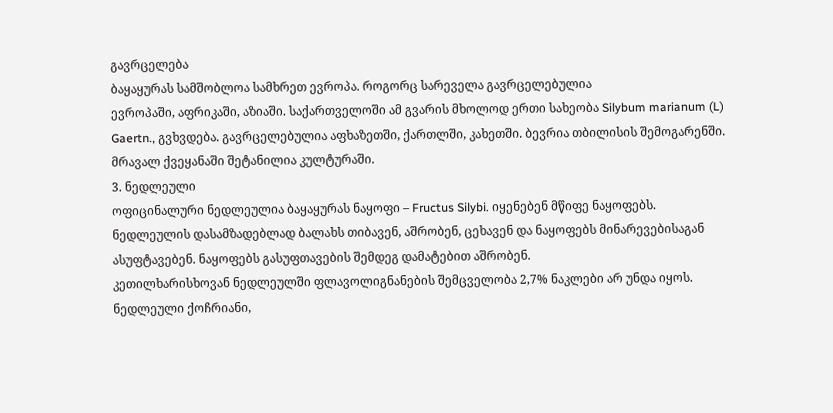გავრცელება
ბაყაყურას სამშობლოა სამხრეთ ევროპა. როგორც სარეველა გავრცელებულია
ევროპაში, აფრიკაში, აზიაში. საქართველოში ამ გვარის მხოლოდ ერთი სახეობა Silybum marianum (L) Gaertn., გვხვდება. გავრცელებულია აფხაზეთში, ქართლში, კახეთში. ბევრია თბილისის შემოგარენში.
მრავალ ქვეყანაში შეტანილია კულტურაში.
3. ნედლეული
ოფიცინალური ნედლეულია ბაყაყურას ნაყოფი – Fructus Silybi. იყენებენ მწიფე ნაყოფებს. ნედლეულის დასამზადებლად ბალახს თიბავენ, აშრობენ, ცეხავენ და ნაყოფებს მინარევებისაგან ასუფტავებენ. ნაყოფებს გასუფთავების შემდეგ დამატებით აშრობენ.
კეთილხარისხოვან ნედლეულში ფლავოლიგნანების შემცველობა 2,7% ნაკლები არ უნდა იყოს.
ნედლეული ქოჩრიანი,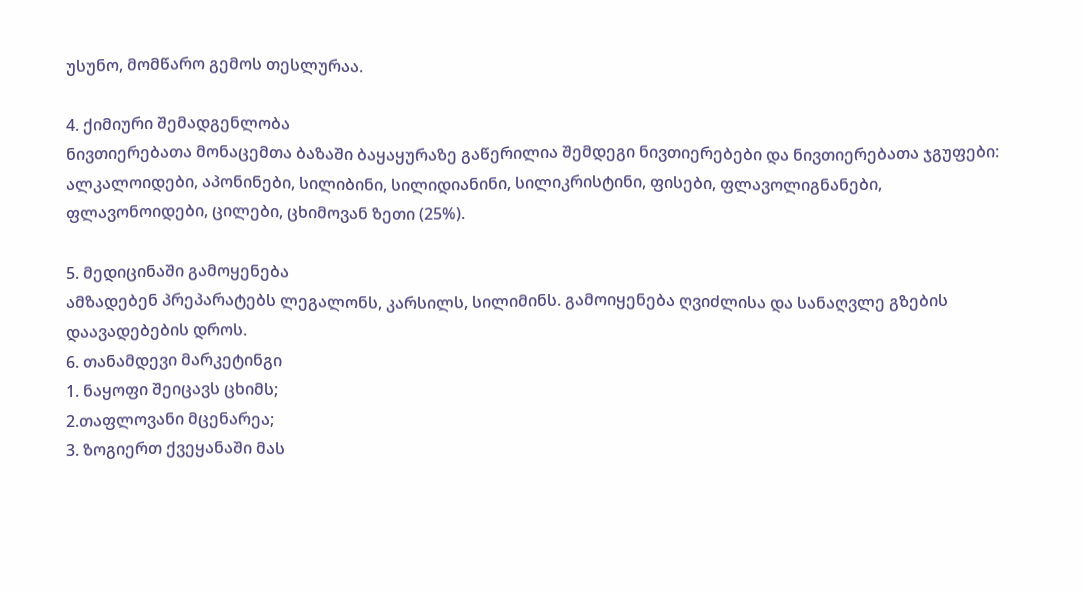უსუნო, მომწარო გემოს თესლურაა.

4. ქიმიური შემადგენლობა
ნივთიერებათა მონაცემთა ბაზაში ბაყაყურაზე გაწერილია შემდეგი ნივთიერებები და ნივთიერებათა ჯგუფები: ალკალოიდები, აპონინები, სილიბინი, სილიდიანინი, სილიკრისტინი, ფისები, ფლავოლიგნანები, ფლავონოიდები, ცილები, ცხიმოვან ზეთი (25%).

5. მედიცინაში გამოყენება
ამზადებენ პრეპარატებს ლეგალონს, კარსილს, სილიმინს. გამოიყენება ღვიძლისა და სანაღვლე გზების დაავადებების დროს.
6. თანამდევი მარკეტინგი
1. ნაყოფი შეიცავს ცხიმს;
2.თაფლოვანი მცენარეა;
3. ზოგიერთ ქვეყანაში მას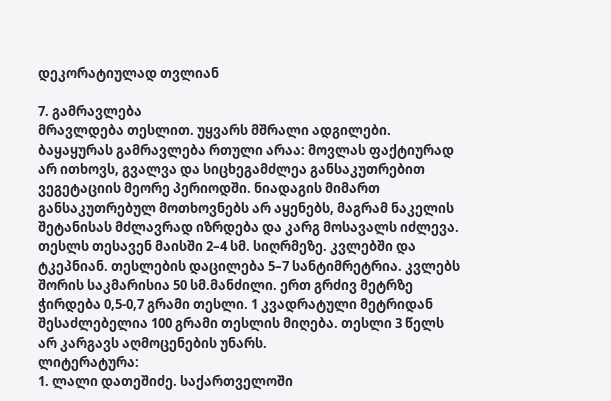დეკორატიულად თვლიან

7. გამრავლება
მრავლდება თესლით. უყვარს მშრალი ადგილები. ბაყაყურას გამრავლება რთული არაა: მოვლას ფაქტიურად არ ითხოვს, გვალვა და სიცხეგამძლეა განსაკუთრებით ვეგეტაციის მეორე პერიოდში. ნიადაგის მიმართ განსაკუთრებულ მოთხოვნებს არ აყენებს, მაგრამ ნაკელის შეტანისას მძლავრად იზრდება და კარგ მოსავალს იძლევა.
თესლს თესავენ მაისში 2–4 სმ. სიღრმეზე. კვლებში და ტკეპნიან. თესლების დაცილება 5–7 სანტიმრეტრია. კვლებს შორის საკმარისია 50 სმ.მანძილი. ერთ გრძივ მეტრზე ჭირდება 0,5-0,7 გრამი თესლი. 1 კვადრატული მეტრიდან შესაძლებელია 100 გრამი თესლის მიღება. თესლი 3 წელს არ კარგავს აღმოცენების უნარს.
ლიტერატურა:
1. ლალი დათეშიძე. საქართველოში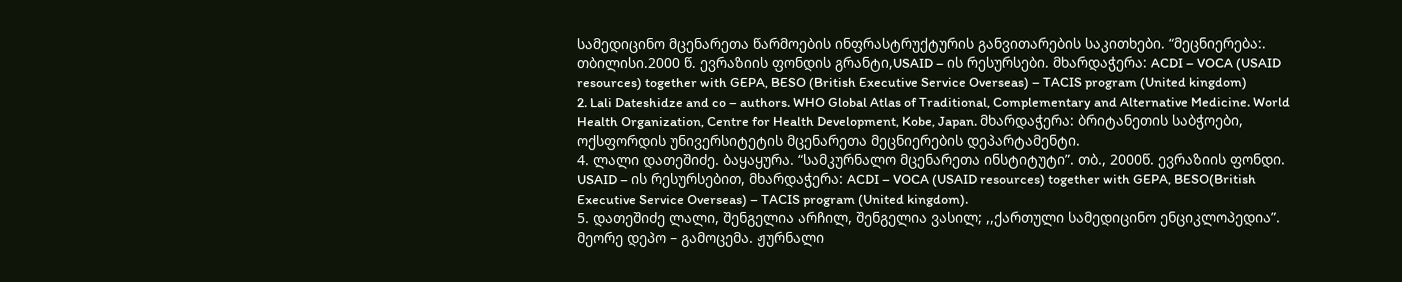სამედიცინო მცენარეთა წარმოების ინფრასტრუქტურის განვითარების საკითხები. “მეცნიერება:. თბილისი.2000 წ. ევრაზიის ფონდის გრანტი,USAID – ის რესურსები. მხარდაჭერა: ACDI – VOCA (USAID resources) together with GEPA, BESO (British Executive Service Overseas) – TACIS program (United kingdom)
2. Lali Dateshidze and co – authors. WHO Global Atlas of Traditional, Complementary and Alternative Medicine. World Health Organization, Centre for Health Development, Kobe, Japan. მხარდაჭერა: ბრიტანეთის საბჭოები, ოქსფორდის უნივერსიტეტის მცენარეთა მეცნიერების დეპარტამენტი.
4. ლალი დათეშიძე. ბაყაყურა. “სამკურნალო მცენარეთა ინსტიტუტი”. თბ., 2000წ. ევრაზიის ფონდი. USAID – ის რესურსებით, მხარდაჭერა: ACDI – VOCA (USAID resources) together with GEPA, BESO(British Executive Service Overseas) – TACIS program (United kingdom).
5. დათეშიძე ლალი, შენგელია არჩილ, შენგელია ვასილ; ,,ქართული სამედიცინო ენციკლოპედია”. მეორე დეპო – გამოცემა. ჟურნალი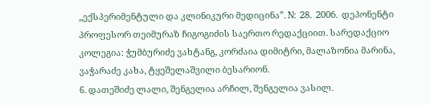,,ექსპერიმენტული და კლინიკური მედიცინა”. N: 28. 2006. დეპონენტი პროფესორ თეიმურაზ ჩიგოგიძის საერთო რედაქციით. სარედაქციო კოლეგია: ჭუმბურიძე ვახტანგ, კორძაია დიმიტრი, მალაზონია მარინა, ვაჭარაძე კახა, ტყეშელაშვილი ბესარიონ.
6. დათეშიძე ლალი, შენგელია არჩილ, შენგელია ვასილ.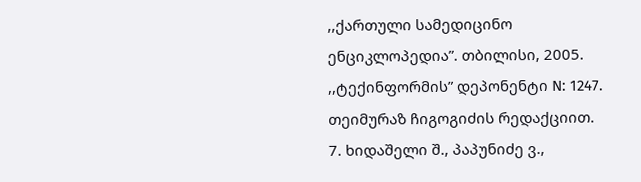,,ქართული სამედიცინო ენციკლოპედია”. თბილისი, 2005. ,,ტექინფორმის” დეპონენტი N: 1247. თეიმურაზ ჩიგოგიძის რედაქციით.
7. ხიდაშელი შ., პაპუნიძე ვ.,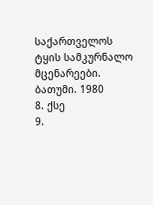საქართველოს ტყის სამკურნალო მცენარეები. ბათუმი. 1980
8. ქსე
9.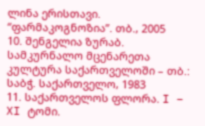ლინა ერისთავი. “ფარმაკოგნოზია”. თბ., 2005
10. შენგელია ზურაბ. სამკურნალო მცენარეთა კულტურა საქართველოში – თბ.: საბჭ. საქართველო, 1983
11. საქართველოს ფლორა. I – XI ტომი.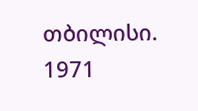თბილისი. 1971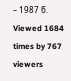– 1987 წ.
Viewed 1684 times by 767 viewers